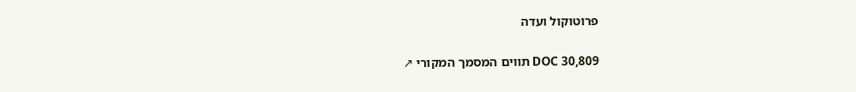פרוטוקול ועדה

DOC 30,809 תווים המסמך המקורי ↗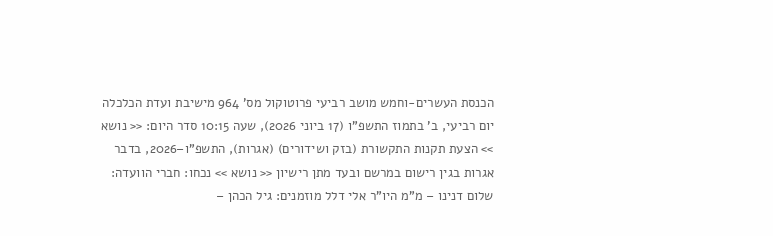הכנסת העשרים-וחמש מושב רביעי פרוטוקול מס' 964 מישיבת ועדת הכלכלה יום רביעי, ב' בתמוז התשפ"ו (17 ביוני 2026), שעה 10:15 סדר היום: << נושא >> הצעת תקנות התקשורת (בזק ושידורים) (אגרות), התשפ"ו–2026, בדבר אגרות בגין רישום במרשם ובעד מתן רישיון << נושא >> נכחו: חברי הוועדה: שלום דנינו – מ"מ היו"ר אלי דלל מוזמנים: גיל הכהן –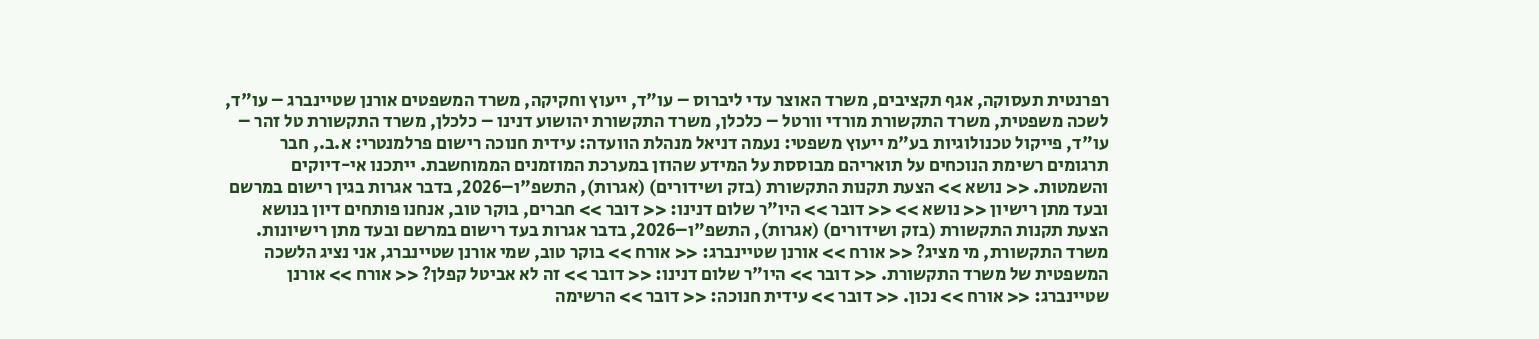רפרנטית תעסוקה, אגף תקציבים, משרד האוצר עדי ליברוס – עו"ד, ייעוץ וחקיקה, משרד המשפטים אורנן שטיינברג – עו"ד, לשכה משפטית, משרד התקשורת מורדי וורטל – כלכלן, משרד התקשורת יהושוע דנינו – כלכלן, משרד התקשורת טל זהר – עו"ד, פייקול טכנולוגיות בע"מ ייעוץ משפטי: נעמה דניאל מנהלת הוועדה: עידית חנוכה רישום פרלמנטרי: א.ב., חבר תרגומים רשימת הנוכחים על תואריהם מבוססת על המידע שהוזן במערכת המוזמנים הממוחשבת. ייתכנו אי-דיוקים והשמטות. << נושא >> הצעת תקנות התקשורת (בזק ושידורים) (אגרות), התשפ"ו–2026, בדבר אגרות בגין רישום במרשם ובעד מתן רישיון << נושא >> << דובר >> היו"ר שלום דנינו: << דובר >> חברים, בוקר טוב, אנחנו פותחים דיון בנושא הצעת תקנות התקשורת (בזק ושידורים) (אגרות), התשפ"ו–2026, בדבר אגרות בעד רישום במרשם ובעד מתן רישיונות. משרד התקשורת, מי מציג? << אורח >> אורנן שטיינברג: << אורח >> בוקר טוב, שמי אורנן שטיינברג, אני נציג הלשכה המשפטית של משרד התקשורת. << דובר >> היו"ר שלום דנינו: << דובר >> זה לא אביטל קפלן? << אורח >> אורנן שטיינברג: << אורח >> נכון. << דובר >> עידית חנוכה: << דובר >> הרשימה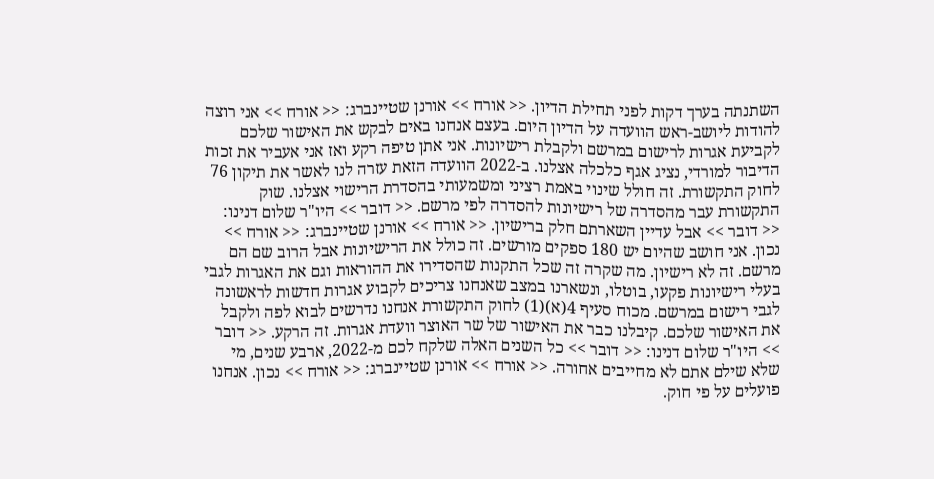השתנתה בערך דקות לפני תחילת הדיון. << אורח >> אורנן שטיינברג: << אורח >> אני רוצה להודות ליושב-ראש הוועדה על הדיון היום. בעצם אנחנו באים לבקש את האישור שלכם לקביעת אגרות לרישום במרשם ולקבלת רישיונות. אני אתן טיפה רקע ואז אני אעביר את זכות הדיבור למורדי, נציג אגף כלכלה אצלנו. ב-2022 הוועדה הזאת עזרה לנו לאשר את תיקון 76 לחוק התקשורת. זה חולל שינוי באמת רציני ומשמעותי בהסדרת הרישוי אצלנו. שוק התקשורת עבר מהסדרה של רישיונות להסדרה לפי מרשם. << דובר >> היו"ר שלום דנינו: << דובר >> אבל עדיין השארתם חלק ברישיון. << אורח >> אורנן שטיינברג: << אורח >> נכון. אני חושב שהיום יש 180 ספקים מורשים. זה כולל את הרישיונות אבל הרוב שם הם מרשם. זה לא רישיון. מה שקרה זה שכל התקנות שהסדירו את ההוראות וגם את האגרות לגבי בעלי רישיונות פקעו, בוטלו, ונשארנו במצב שאנחנו צריכים לקבוע אגרות חדשות לראשונה לגבי רישום במרשם. מכוח סעיף 4(א)(1) לחוק התקשורת אנחנו נדרשים לבוא לפה ולקבל את האישור שלכם. קיבלנו כבר את האישור של שר האוצר וועדת אגרות. זה הרקע. << דובר >> היו"ר שלום דנינו: << דובר >> כל השנים האלה שלקח לכם מ-2022, ארבע שנים, מי שלא שילם אתם לא מחייבים אחורה. << אורח >> אורנן שטיינברג: << אורח >> נכון. אנחנו פועלים על פי חוק.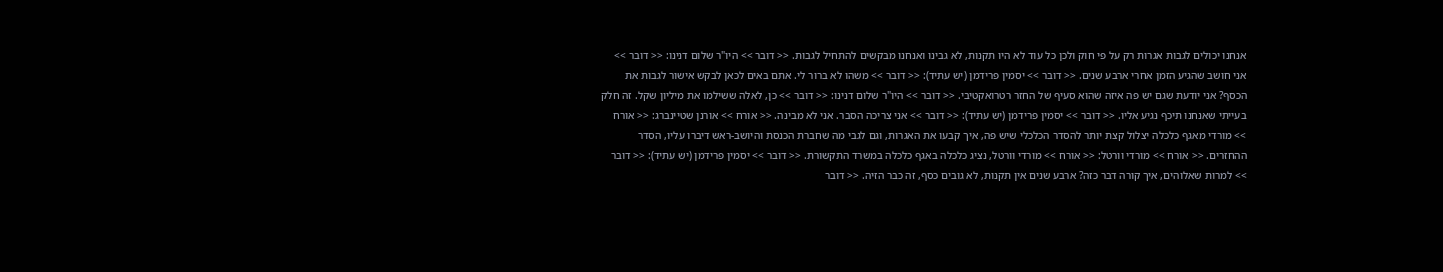אנחנו יכולים לגבות אגרות רק על פי חוק ולכן כל עוד לא היו תקנות, לא גבינו ואנחנו מבקשים להתחיל לגבות. << דובר >> היו"ר שלום דנינו: << דובר >> אני חושב שהגיע הזמן אחרי ארבע שנים. << דובר >> יסמין פרידמן (יש עתיד): << דובר >> משהו לא ברור לי. אתם באים לכאן לבקש אישור לגבות את הכסף? אני יודעת שגם יש פה איזה שהוא סעיף של החזר רטרואקטיבי. << דובר >> היו"ר שלום דנינו: << דובר >> כן, לאלה ששילמו את מיליון שקל. זה חלק בעייתי שאנחנו תיכף נגיע אליו. << דובר >> יסמין פרידמן (יש עתיד): << דובר >> אני צריכה הסבר. אני לא מבינה. << אורח >> אורנן שטיינברג: << אורח >> מורדי מאגף כלכלה יצלול קצת יותר להסדר הכלכלי שיש פה, איך קבעו את האגרות, וגם לגבי מה שחברת הכנסת והיושב-ראש דיברו עליו, הסדר ההחזרים. << אורח >> מורדי וורטל: << אורח >> מורדי וורטל, נציג כלכלה באגף כלכלה במשרד התקשורת. << דובר >> יסמין פרידמן (יש עתיד): << דובר >> למרות שאלוהים, איך קורה דבר כזה? ארבע שנים אין תקנות, לא גובים כסף, זה כבר הזיה. << דובר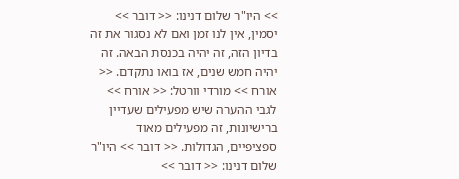>> היו"ר שלום דנינו: << דובר >> יסמין, אין לנו זמן ואם לא נסגור את זה בדיון הזה, זה יהיה בכנסת הבאה. זה יהיה חמש שנים, אז בואו נתקדם. << אורח >> מורדי וורטל: << אורח >> לגבי ההערה שיש מפעילים שעדיין ברישיונות, זה מפעילים מאוד ספציפיים, הגדולות. << דובר >> היו"ר שלום דנינו: << דובר >>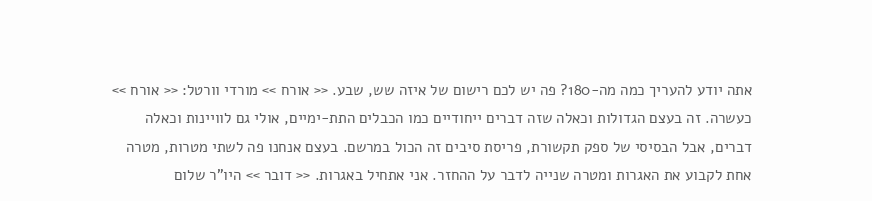אתה יודע להעריך כמה מה-180? פה יש לכם רישום של איזה שש, שבע. << אורח >> מורדי וורטל: << אורח >> כעשרה. זה בעצם הגדולות וכאלה שזה דברים ייחודיים כמו הכבלים התת-ימיים, אולי גם לוויינות וכאלה דברים, אבל הבסיסי של ספק תקשורת, פריסת סיבים זה הכול במרשם. בעצם אנחנו פה לשתי מטרות, מטרה אחת לקבוע את האגרות ומטרה שנייה לדבר על ההחזר. אני אתחיל באגרות. << דובר >> היו"ר שלום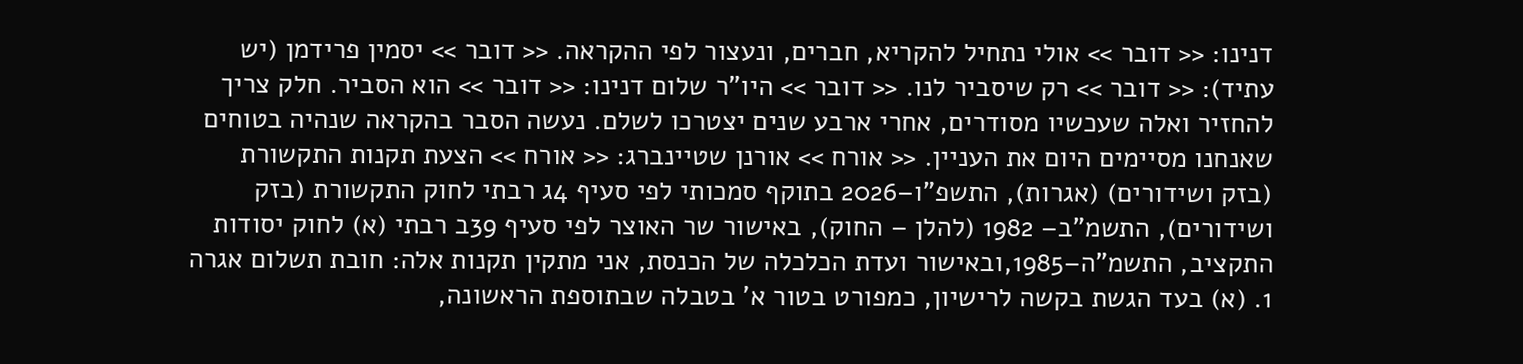דנינו: << דובר >> אולי נתחיל להקריא, חברים, ונעצור לפי ההקראה. << דובר >> יסמין פרידמן (יש עתיד): << דובר >> רק שיסביר לנו. << דובר >> היו"ר שלום דנינו: << דובר >> הוא הסביר. חלק צריך להחזיר ואלה שעכשיו מסודרים, אחרי ארבע שנים יצטרכו לשלם. נעשה הסבר בהקראה שנהיה בטוחים שאנחנו מסיימים היום את העניין. << אורח >> אורנן שטיינברג: << אורח >> הצעת תקנות התקשורת (בזק ושידורים) (אגרות), התשפ"ו–2026 בתוקף סמכותי לפי סעיף 4ג רבתי לחוק התקשורת (בזק ושידורים), התשמ"ב– 1982 (להלן – החוק), באישור שר האוצר לפי סעיף 39ב רבתי (א) לחוק יסודות התקציב, התשמ"ה–1985,ובאישור ועדת הכלכלה של הכנסת, אני מתקין תקנות אלה: חובת תשלום אגרה 1. (א) בעד הגשת בקשה לרישיון, כמפורט בטור א' בטבלה שבתוספת הראשונה,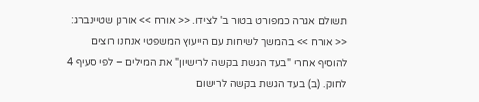תשולם אגרה כמפורט בטור ב' לצידו. << אורח >> אורנן שטיינברג: << אורח >> בהמשך לשיחות עם הייעוץ המשפטי אנחנו רוצים להוסיף אחרי "בעד הגשת בקשה לרישיון" את המילים – לפי סעיף 4 לחוק. (ב) בעד הגשת בקשה לרישום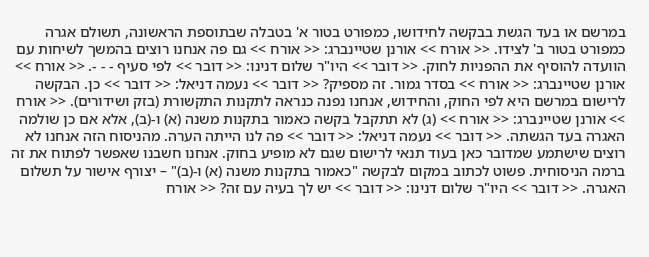במרשם או בעד הגשת בבקשה לחידושו, כמפורט בטור א' בטבלה שבתוספת הראשונה, תשולם אגרה כמפורט בטור ב' לצידו. << אורח >> אורנן שטיינברג: << אורח >> גם פה אנחנו רוצים בהמשך לשיחות עם הוועדה להוסיף את ההפניות לחוק. << דובר >> היו"ר שלום דנינו: << דובר >> לפי סעיף - - -. << אורח >> אורנן שטיינברג: << אורח >> בסדר גמור. זה מספיק? << דובר >> נעמה דניאל: << דובר >> כן. הבקשה לרישום במרשם היא לפי החוק, והחידוש, אנחנו נפנה כנראה לתקנות התקשורת (בזק ושידורים). << אורח >> אורנן שטיינברג: << אורח >> (ג) לא תתקבל בקשה כאמור בתקנות משנה (א) ו-(ב), אלא אם כן שולמה האגרה בעד הגשתה. << דובר >> נעמה דניאל: << דובר >> פה לנו הייתה הערה. מהניסוח הזה אנחנו לא רוצים שישתמע שמדובר כאן בעוד תנאי לרישום שגם לא מופיע בחוק. אנחנו חשבנו שאפשר לפתוח את זה ברמה הניסוחית. פשוט לכתוב במקום לבקשה "כאמור בתקנות משנה (א) ו-(ב)" – יצורף אישור על תשלום האגרה. << דובר >> היו"ר שלום דנינו: << דובר >> יש לך בעיה עם זה? << אורח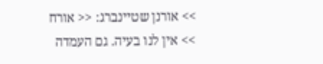>> אורנן שטיינברג: << אורח >> אין לנו בעיה. גם העמדה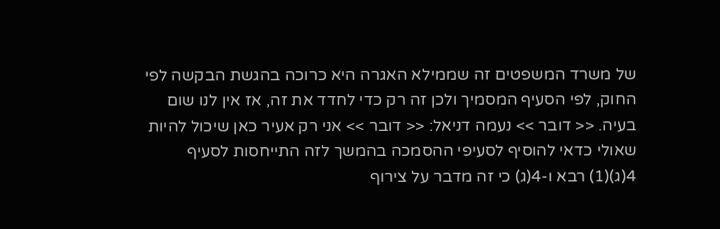של משרד המשפטים זה שממילא האגרה היא כרוכה בהגשת הבקשה לפי החוק, לפי הסעיף המסמיך ולכן זה רק כדי לחדד את זה, אז אין לנו שום בעיה. << דובר >> נעמה דניאל: << דובר >> אני רק אעיר כאן שיכול להיות שאולי כדאי להוסיף לסעיפי ההסמכה בהמשך לזה התייחסות לסעיף 4(ג)(1) רבא ו-4(ג) כי זה מדבר על צירוף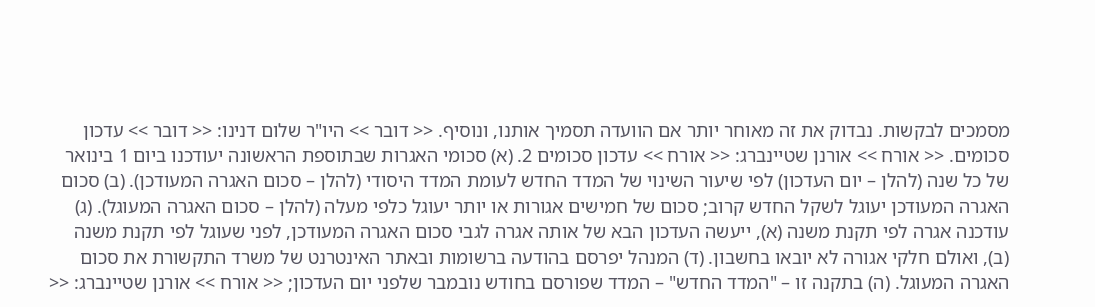מסמכים לבקשות. נבדוק את זה מאוחר יותר אם הוועדה תסמיך אותנו, ונוסיף. << דובר >> היו"ר שלום דנינו: << דובר >> עדכון סכומים. << אורח >> אורנן שטיינברג: << אורח >> עדכון סכומים 2. (א) סכומי האגרות שבתוספת הראשונה יעודכנו ביום 1 בינואר של כל שנה (להלן – יום העדכון) לפי שיעור השינוי של המדד החדש לעומת המדד היסודי (להלן – סכום האגרה המעודכן). (ב) סכום האגרה המעודכן יעוגל לשקל החדש קרוב; סכום של חמישים אגורות או יותר יעוגל כלפי מעלה (להלן – סכום האגרה המעוגל). (ג) עודכנה אגרה לפי תקנת משנה (א), ייעשה העדכון הבא של אותה אגרה לגבי סכום האגרה המעודכן, לפני שעוגל לפי תקנת משנה (ב), ואולם חלקי אגורה לא יובאו בחשבון. (ד) המנהל יפרסם בהודעה ברשומות ובאתר האינטרנט של משרד התקשורת את סכום האגרה המעוגל. (ה) בתקנה זו – "המדד החדש" – המדד שפורסם בחודש נובמבר שלפני יום העדכון; << אורח >> אורנן שטיינברג: <<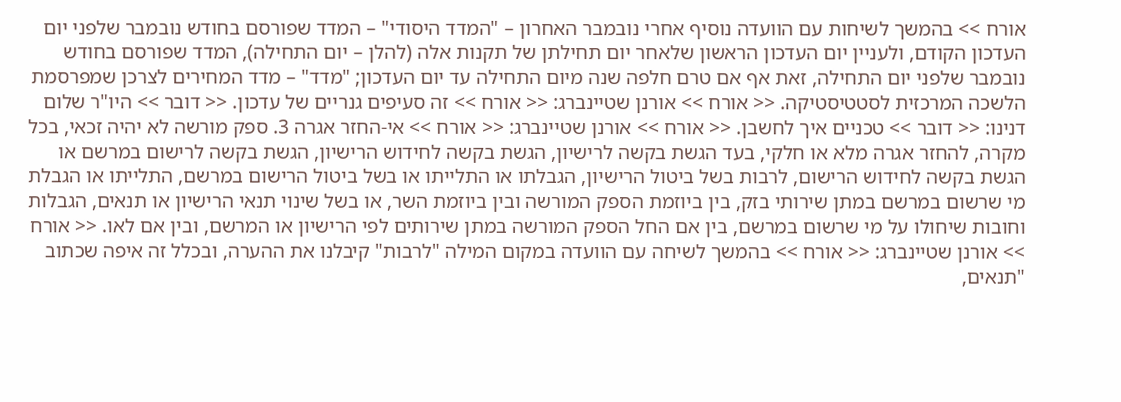אורח >> בהמשך לשיחות עם הוועדה נוסיף אחרי נובמבר האחרון – "המדד היסודי" – המדד שפורסם בחודש נובמבר שלפני יום העדכון הקודם, ולעניין יום העדכון הראשון שלאחר יום תחילתן של תקנות אלה (להלן – יום התחילה), המדד שפורסם בחודש נובמבר שלפני יום התחילה, זאת אף אם טרם חלפה שנה מיום התחילה עד יום העדכון; "מדד" – מדד המחירים לצרכן שמפרסמת הלשכה המרכזית לסטטיסטיקה. << אורח >> אורנן שטיינברג: << אורח >> זה סעיפים גנריים של עדכון. << דובר >> היו"ר שלום דנינו: << דובר >> טכניים איך לחשבן. << אורח >> אורנן שטיינברג: << אורח >> אי-החזר אגרה 3. ספק מורשה לא יהיה זכאי, בכל מקרה, להחזר אגרה מלא או חלקי, בעד הגשת בקשה לרישיון, הגשת בקשה לחידוש הרישיון, הגשת בקשה לרישום במרשם או הגשת בקשה לחידוש הרישום, לרבות בשל ביטול הרישיון, הגבלתו או התלייתו או בשל ביטול הרישום במרשם, התלייתו או הגבלת מי שרשום במרשם במתן שירותי בזק, בין ביוזמת הספק המורשה ובין ביוזמת השר, או בשל שינוי תנאי הרישיון או תנאים, הגבלות וחובות שיחולו על מי שרשום במרשם, בין אם החל הספק המורשה במתן שירותים לפי הרישיון או המרשם, ובין אם לאו. << אורח >> אורנן שטיינברג: << אורח >> בהמשך לשיחה עם הוועדה במקום המילה "לרבות" קיבלנו את ההערה, ובכלל זה איפה שכתוב "תנאים,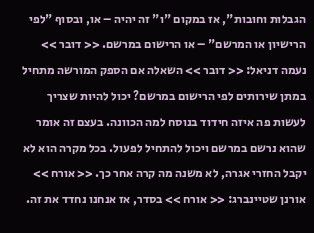הגבלות וחובות", אז במקום "ו" זה יהיה – או, ובסוף "לפי הרישיון או המרשם" – או הרישום במרשם. << דובר >> נעמה דניאל: << דובר >> השאלה אם הספק המורשה מתחיל במתן שירותים לפי הרישום במרשם? יכול להיות שצריך לעשות פה איזה חידוד בנוסח למה הכוונה. בעצם זה אומר שהוא נרשם במרשם ויכול להתחיל לפעול. בכל מקרה הוא לא יקבל החזרי אגרה, לא משנה מה קרה אחר כך. << אורח >> אורנן שטיינברג: << אורח >> בסדר, אז אנחנו נחדד את זה.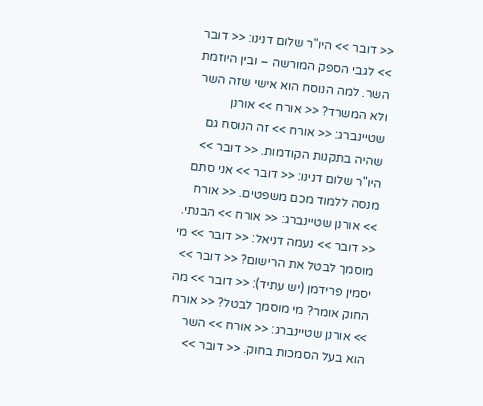<< דובר >> היו"ר שלום דנינו: << דובר >> לגבי הספק המורשה – ובין היוזמת השר. למה הנוסח הוא אישי שזה השר ולא המשרד? << אורח >> אורנן שטיינברג: << אורח >> זה הנוסח גם שהיה בתקנות הקודמות. << דובר >> היו"ר שלום דנינו: << דובר >> אני סתם מנסה ללמוד מכם משפטים. << אורח >> אורנן שטיינברג: << אורח >> הבנתי. << דובר >> נעמה דניאל: << דובר >> מי מוסמך לבטל את הרישום? << דובר >> יסמין פרידמן (יש עתיד): << דובר >> מה החוק אומר? מי מוסמך לבטל? << אורח >> אורנן שטיינברג: << אורח >> השר הוא בעל הסמכות בחוק. << דובר >>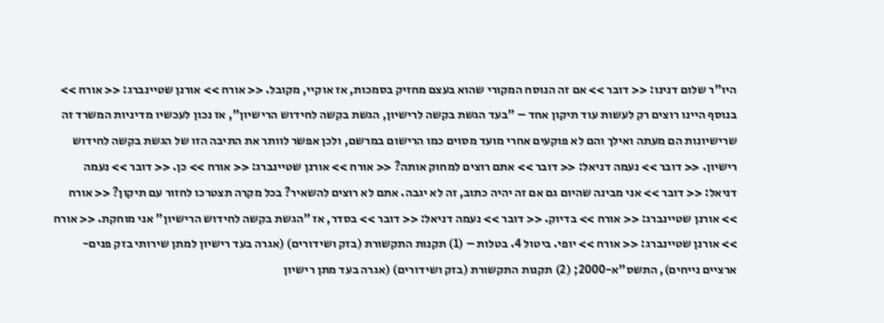היו"ר שלום דנינו: << דובר >> אם זה הנוסח המקורי שהוא בעצם מחזיק בסמכות, אז אוקיי, מקובל. << אורח >> אורנן שטיינברג: << אורח >> בנוסף היינו רוצים רק לעשות עוד תיקון אחד – "בעד הגשת בקשה לרישיון, הגשת בקשה לחידוש הרישיון", אז נכון לעכשיו מדיניות המשרד זה שרישיונות הם מעתה ואילך והם לא פוקעים אחרי מועד מסוים כמו הרישום במרשם, ולכן אפשר לוותר את התיבה הזו של הגשת בקשה לחידוש רישיון. << דובר >> נעמה דניאל: << דובר >> אתם רוצים למחוק אותה? << אורח >> אורנן שטיינברג: << אורח >> כן. << דובר >> נעמה דניאל: << דובר >> אני מבינה שהיום גם אם זה יהיה כתוב, זה לא יגבה. אתם לא רוצים להשאיר? בכל מקרה תצטרכו לחזור עם תיקון? << אורח >> אורנן שטיינברג: << אורח >> בדיוק. << דובר >> נעמה דניאל: << דובר >> בסדר, אז "הגשת בקשה לחידוש הרישיון" אני מוחקת. << אורח >> אורנן שטיינברג: << אורח >> יופי. ביטול 4. בטלות – (1) תקנות התקשורת (בזק ושידורים) (אגרה בעד רישיון למתן שירותי בזק פנים-ארציים נייחים), התשס"א-2000; (2) תקנות התקשורת (בזק ושידורים) (אגרה בעד מתן רישיון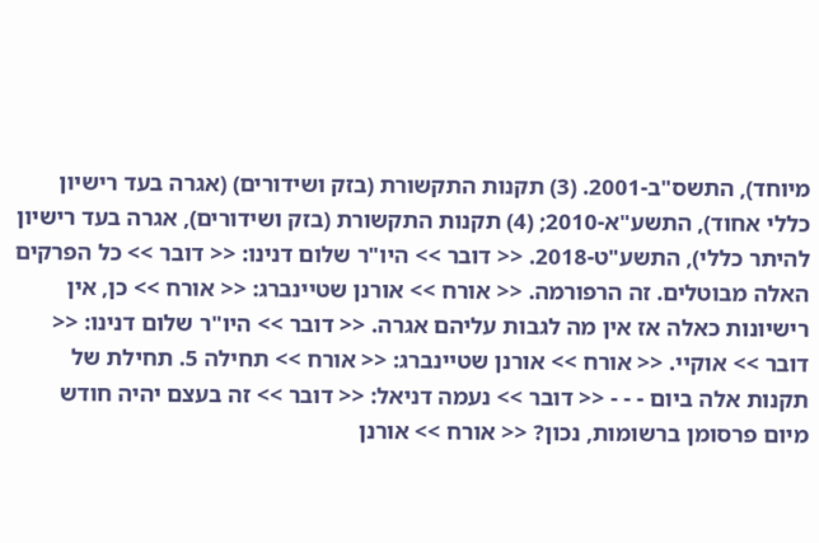מיוחד), התשס"ב-2001. (3) תקנות התקשורת (בזק ושידורים) (אגרה בעד רישיון כללי אחוד), התשע"א-2010; (4) תקנות התקשורת (בזק ושידורים), אגרה בעד רישיון להיתר כללי), התשע"ט-2018. << דובר >> היו"ר שלום דנינו: << דובר >> כל הפרקים האלה מבוטלים. זה הרפורמה. << אורח >> אורנן שטיינברג: << אורח >> כן, אין רישיונות כאלה אז אין מה לגבות עליהם אגרה. << דובר >> היו"ר שלום דנינו: << דובר >> אוקיי. << אורח >> אורנן שטיינברג: << אורח >> תחילה 5. תחילת של תקנות אלה ביום - - - << דובר >> נעמה דניאל: << דובר >> זה בעצם יהיה חודש מיום פרסומן ברשומות, נכון? << אורח >> אורנן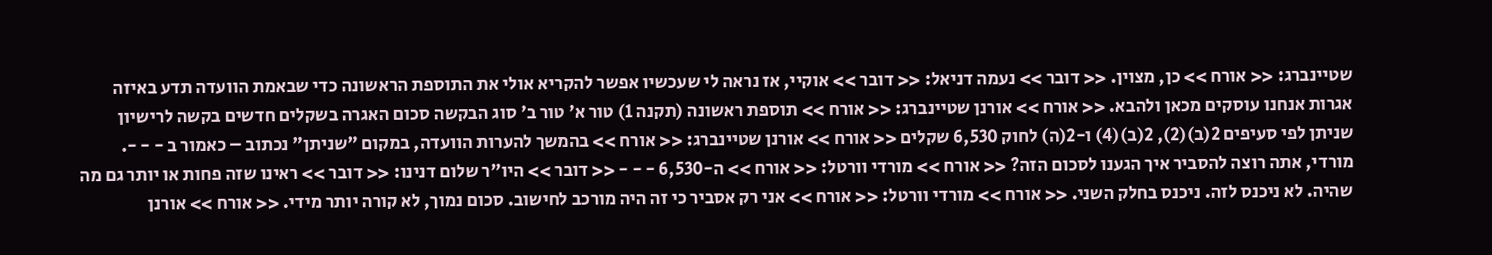שטיינברג: << אורח >> כן, מצוין. << דובר >> נעמה דניאל: << דובר >> אוקיי, אז נראה לי שעכשיו אפשר להקריא אולי את התוספת הראשונה כדי שבאמת הוועדה תדע באיזה אגרות אנחנו עוסקים מכאן ולהבא. << אורח >> אורנן שטיינברג: << אורח >> תוספת ראשונה (תקנה 1) טור א' טור ב' סוג הבקשה סכום האגרה בשקלים חדשים בקשה לרישיון שניתן לפי סעיפים 2(ב)(2), 2(ב)(4) ו-2(ה) לחוק 6,530 שקלים << אורח >> אורנן שטיינברג: << אורח >> בהמשך להערות הוועדה, במקום "שניתן" נכתוב – כאמור ב - - -. מורדי, אתה רוצה להסביר איך הגענו לסכום הזה? << אורח >> מורדי וורטל: << אורח >> ה-6,530 - - - << דובר >> היו"ר שלום דנינו: << דובר >> ראינו שזה פחות או יותר גם מה שהיה. לא ניכנס לזה. ניכנס בחלק השני. << אורח >> מורדי וורטל: << אורח >> אני רק אסביר כי זה היה מורכב לחישוב. סכום נמוך, לא קורה יותר מידי. << אורח >> אורנן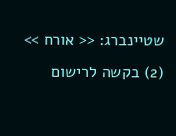שטיינברג: << אורח >> (2) בקשה לרישום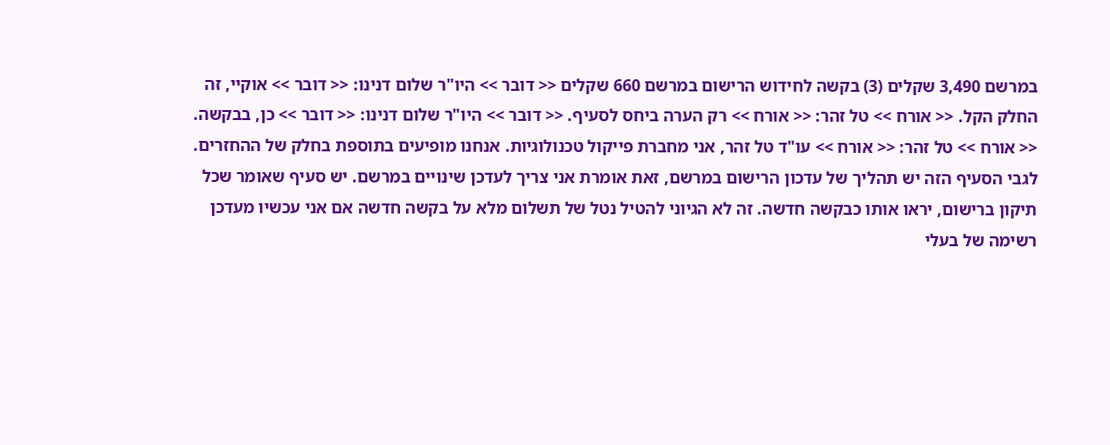במרשם 3,490 שקלים (3) בקשה לחידוש הרישום במרשם 660 שקלים << דובר >> היו"ר שלום דנינו: << דובר >> אוקיי, זה החלק הקל. << אורח >> טל זהר: << אורח >> רק הערה ביחס לסעיף. << דובר >> היו"ר שלום דנינו: << דובר >> כן, בבקשה. << אורח >> טל זהר: << אורח >> עו"ד טל זהר, אני מחברת פייקול טכנולוגיות. אנחנו מופיעים בתוספת בחלק של ההחזרים. לגבי הסעיף הזה יש תהליך של עדכון הרישום במרשם, זאת אומרת אני צריך לעדכן שינויים במרשם. יש סעיף שאומר שכל תיקון ברישום, יראו אותו כבקשה חדשה. זה לא הגיוני להטיל נטל של תשלום מלא על בקשה חדשה אם אני עכשיו מעדכן רשימה של בעלי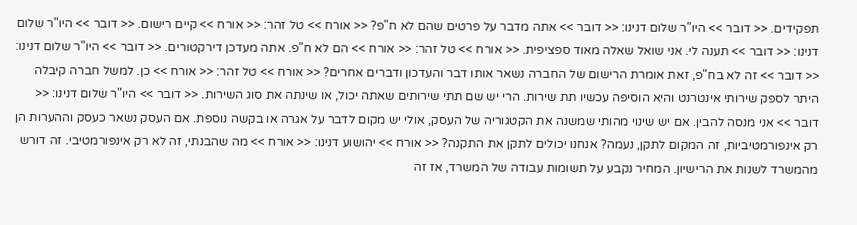תפקידים. << דובר >> היו"ר שלום דנינו: << דובר >> אתה מדבר על פרטים שהם לא ח"פ? << אורח >> טל זהר: << אורח >> קיים רישום. << דובר >> היו"ר שלום דנינו: << דובר >> תענה לי. אני שואל שאלה מאוד ספציפית. << אורח >> טל זהר: << אורח >> הם לא ח"פ. אתה מעדכן דירקטורים. << דובר >> היו"ר שלום דנינו: << דובר >> זה לא בח"פ, זאת אומרת הרישום של החברה נשאר אותו דבר והעדכון ודברים אחרים? << אורח >> טל זהר: << אורח >> כן. למשל חברה קיבלה היתר לספק שירותי אינטרנט והיא הוסיפה עכשיו תת שירות. הרי יש שם תתי שירותים שאתה יכול, או שינתה את סוג השירות. << דובר >> היו"ר שלום דנינו: << דובר >> אני מנסה להבין. אם יש שינוי מהותי שמשנה את הקטגוריה של העסק, אולי יש מקום לדבר על אגרה או בקשה נוספת. אם העסק נשאר כעסק וההערות הן רק אינפורמטיביות, זה המקום לתקן, נעמה? אנחנו יכולים לתקן את התקנה? << אורח >> יהושוע דנינו: << אורח >> מה שהבנתי, זה לא רק אינפורמטיבי. זה דורש מהמשרד לשנות את הרישיון. המחיר נקבע על תשומות עבודה של המשרד, אז זה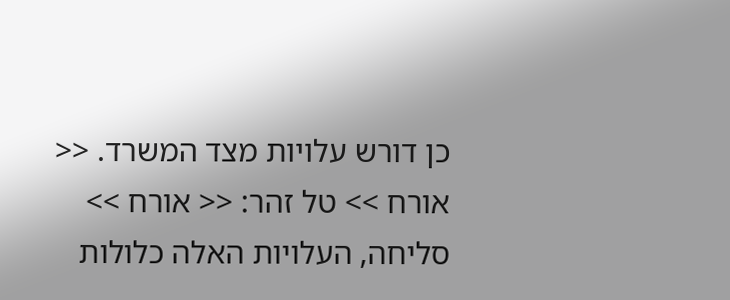כן דורש עלויות מצד המשרד. << אורח >> טל זהר: << אורח >> סליחה, העלויות האלה כלולות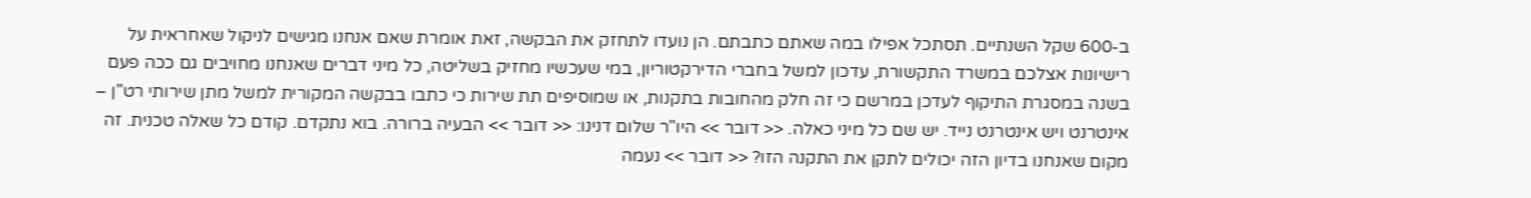ב-600 שקל השנתיים. תסתכל אפילו במה שאתם כתבתם. הן נועדו לתחזק את הבקשה, זאת אומרת שאם אנחנו מגישים לניקול שאחראית על רישיונות אצלכם במשרד התקשורת, עדכון למשל בחברי הדירקטוריון, במי שעכשיו מחזיק בשליטה, כל מיני דברים שאנחנו מחויבים גם ככה פעם בשנה במסגרת התיקוף לעדכן במרשם כי זה חלק מהחובות בתקנות, או שמוסיפים תת שירות כי כתבו בבקשה המקורית למשל מתן שירותי רט"ן – אינטרנט ויש אינטרנט נייד. יש שם כל מיני כאלה. << דובר >> היו"ר שלום דנינו: << דובר >> הבעיה ברורה. בוא נתקדם. קודם כל שאלה טכנית. זה מקום שאנחנו בדיון הזה יכולים לתקן את התקנה הזו? << דובר >> נעמה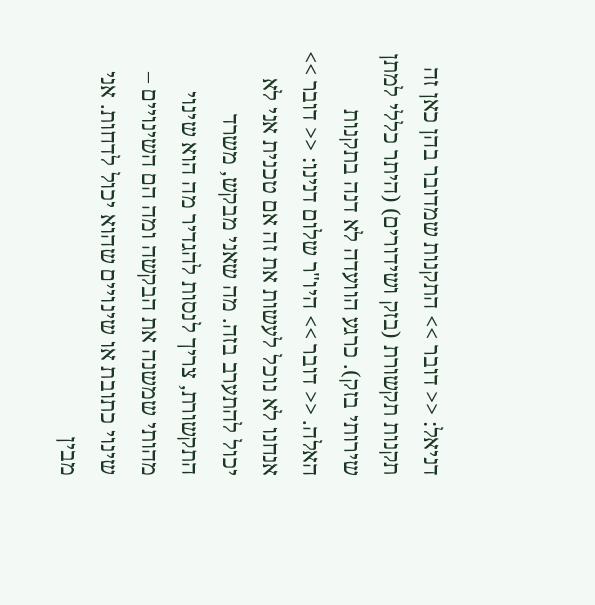דניאל: << דובר >> התקנות שמדובר בהן כאן זה תקנות תקשורת (בזק ושידורים) (היתר כללי למתן שירותי בזק). כרגע הוועדה לא דנה בתקנות האלה. << דובר >> היו"ר שלום דנינו: << דובר >> אנחנו לא נוכל לעשות את זה אם טכנית אני לא יכול להתערב בזה. מה שאני מבקש, משרד התקשורת, צריך לנסות להגדיר מה הוא שינוי מהותי שמשנה את הבקשה ומה הם השינויים – שינוי כתובת או שינויים שהוא יכול לדחות. אני מבין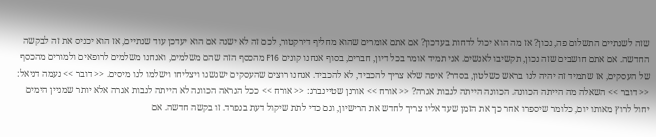שזה לשנתיים התשלום פה, נכון? אז מה הוא יכול לדחות בעדכון? אם אתם אומרים שהוא מחליף דירקטור, לכם זה לא ישנה אם הוא יעדכן עוד שנתיים, אז הוא יכניס את זה לבקשה החדשה. אם אתם חושבים שזה נכון, תקשיבו לאנשים. אני תמיד אומר בכל דיון, חברים, בסוף אנחנו קונים F16 מהכסף הזה שהם משלמים, ואנחנו משלמים לרופאים ולמורים מהכסף של העסקים, אז שתמיד זה יהיה לנו בראש כשלטון, בסדר? איפה שלא צריך להכביד, לא להכביד. אנחנו רוצים שהעסקים ישגשגו ויצליחו וישלמו לנו מיסים. << דובר >> נעמה דניאל: << דובר >> השאלה מה הייתה הכוונה. הכוונה הייתה לגבות אגרה? << אורח >> אורנן שטיינברג: << אורח >> ככל הנראה הכוונה לא הייתה לגבות אגרה אלא יותר שמניין הימים יחול לרוץ מאותו יום, כלומר שיספרו אחר כך את הזמן שעד אליו צריך לחדש את הרישיון, וגם כדי לתת שיקול דעת בנפרד. זו בקשה חדשה. אם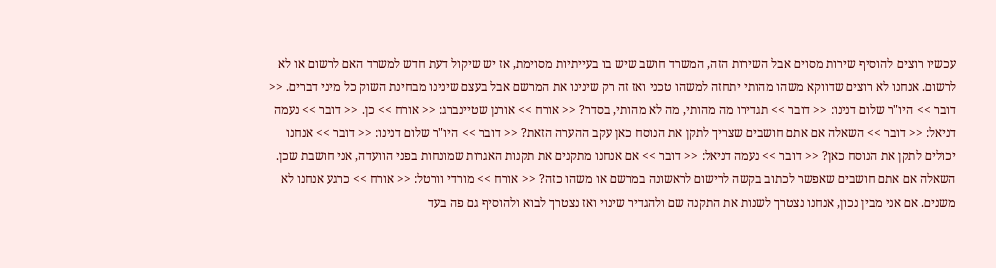עכשיו רוצים להוסיף שירות מסוים אבל השירות הזה, המשרד חושב שיש בו בעייתיות מסוימת, אז יש שיקול דעת חדש למשרד האם לרשום או לא לרשום. אנחנו לא רוצים שדווקא משהו מהותי יתחזה למשהו טכני ואז זה רק שינינו את המרשם אבל בעצם שינינו מבחינת השוק כל מיני דברים. << דובר >> היו"ר שלום דנינו: << דובר >> תגדירו מה מהותי, מה לא מהותי, בסדר? << אורח >> אורנן שטיינברג: << אורח >> כן. << דובר >> נעמה דניאל: << דובר >> השאלה אם אתם חושבים שצריך לתקן את הנוסח כאן עקב ההערה הזאת? << דובר >> היו"ר שלום דנינו: << דובר >> אנחנו יכולים לתקן את הנוסח כאן? << דובר >> נעמה דניאל: << דובר >> אם אנחנו מתקנים את תקנות האגרות שמונחות בפני הוועדה, אני חושבת שכן. השאלה אם אתם חושבים שאפשר לכתוב בקשה לרישום לראשונה במרשם או משהו כזה? << אורח >> מורדי וורטל: << אורח >> כרגע אנחנו לא משנים. אם אני מבין נכון, אנחנו נצטרך לשנות את התקנה שם ולהגדיר שינוי ואז נצטרך לבוא ולהוסיף גם פה בעד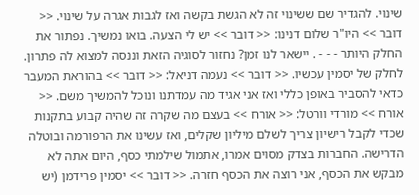שינוי. להגדיר שם ששינוי זה לא הגשת בקשה ואז לגבות אגרה על שינוי. << דובר >> היו"ר שלום דנינו: << דובר >> יש לי הצעה. בואו נמשיך. נפתור את החלק היותר - - - . יישאר לנו זמן? נחזור לסוגיה הזאת וננסה למצוא לה פתרון. לחלק של יסמין עכשיו. << דובר >> נעמה דניאל: << דובר >> בהוראת המעבר כדאי להסביר באופן כללי ואז אני אגיד מה עמדתנו ונוכל להמשיך משם. << אורח >> מורדי וורטל: << אורח >> בעצם מה שקרה זה שהיה קבוע בתקנות שכדי לקבל רישיון צריך לשלם מיליון שקלים, ואז עשינו את הרפורמה ובוטלה הדרישה. החברות בצדק מסוים אמרו, אתמול שילמתי כסף, היום אתה לא מבקש את הכסף, אני רוצה את הכסף חזרה. << דובר >> יסמין פרידמן (יש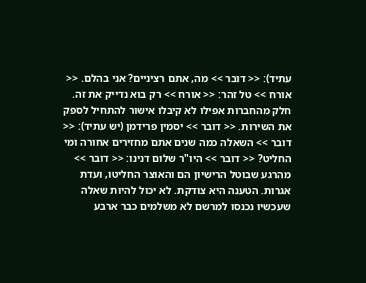עתיד): << דובר >> מה, אתם רציניים? אני בהלם. << אורח >> טל זהר: << אורח >> רק בוא נדייק את זה. חלק מהחברות אפילו לא קיבלו אישור להתחיל לספק את השירות. << דובר >> יסמין פרידמן (יש עתיד): << דובר >> השאלה כמה שנים אתם מחזירים אחורה ומי החליט? << דובר >> היו"ר שלום דנינו: << דובר >> מהרגע שבוטל הרישיון הם והאוצר החליטו, ועדת אגרות. הטענה היא צודקת. לא יכול להיות שאלה שעכשיו נכנסו למרשם לא משלמים כבר ארבע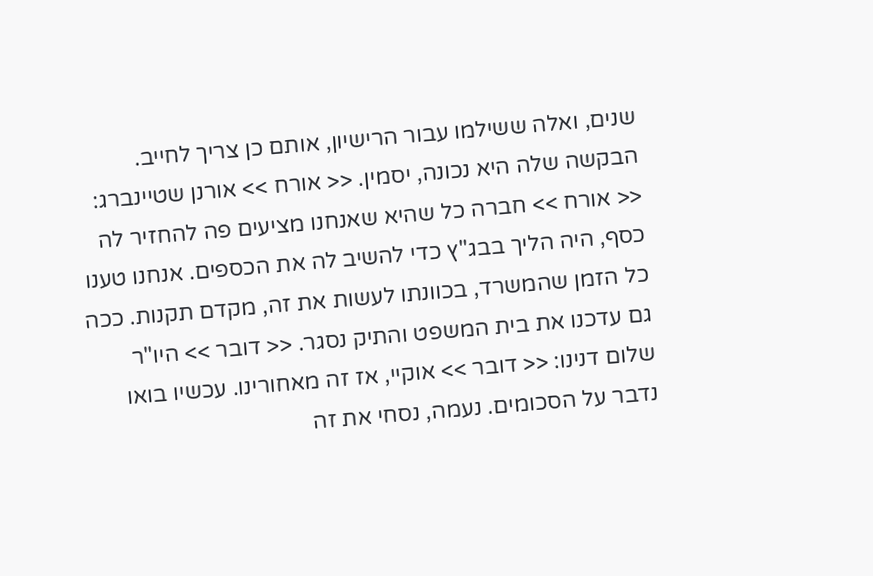שנים, ואלה ששילמו עבור הרישיון, אותם כן צריך לחייב. הבקשה שלה היא נכונה, יסמין. << אורח >> אורנן שטיינברג: << אורח >> חברה כל שהיא שאנחנו מציעים פה להחזיר לה כסף, היה הליך בבג"ץ כדי להשיב לה את הכספים. אנחנו טענו כל הזמן שהמשרד, בכוונתו לעשות את זה, מקדם תקנות. ככה גם עדכנו את בית המשפט והתיק נסגר. << דובר >> היו"ר שלום דנינו: << דובר >> אוקיי, אז זה מאחורינו. עכשיו בואו נדבר על הסכומים. נעמה, נסחי את זה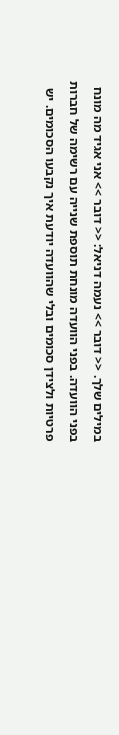במילים שלך. << דובר >> נעמה דניאל: << דובר >> אני אגיד מה מונח בפני הוועדה. בפני הוועדה מונחת תוספת שנייה עם רשימה של חברות פרטיות ולצידן סכומים ובלי שהוועדה יודעת איך נקבעו הסכומים. יש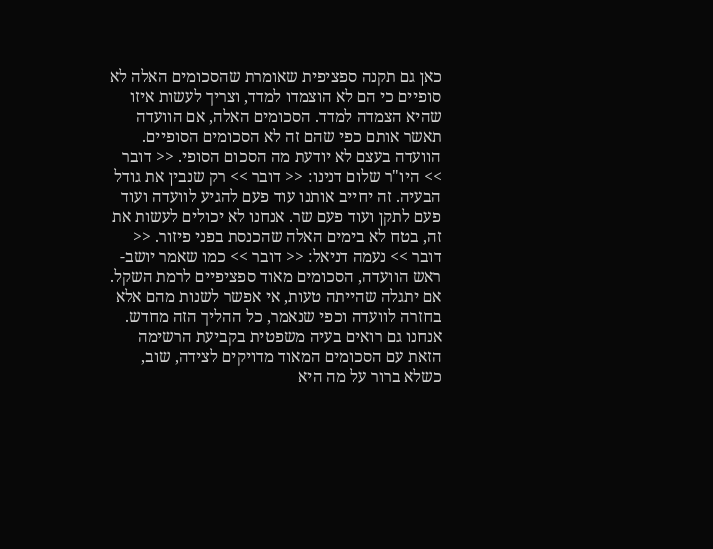כאן גם תקנה ספציפית שאומרת שהסכומים האלה לא סופיים כי הם לא הוצמדו למדד, וצריך לעשות איזו שהיא הצמדה למדד. הסכומים האלה, אם הוועדה תאשר אותם כפי שהם זה לא הסכומים הסופיים. הוועדה בעצם לא יודעת מה הסכום הסופי. << דובר >> היו"ר שלום דנינו: << דובר >> רק שנבין את גודל הבעיה. זה יחייב אותנו עוד פעם להגיע לוועדה ועוד פעם לתקן ועוד פעם שר. אנחנו לא יכולים לעשות את זה, בטח לא בימים האלה שהכנסת בפני פיזור. << דובר >> נעמה דניאל: << דובר >> כמו שאמר יושב-ראש הוועדה, הסכומים מאוד ספציפיים לרמת השקל. אם יתגלה שהייתה טעות, אי אפשר לשנות מהם אלא בחזרה לוועדה וכפי שנאמר, כל ההליך הזה מחדש. אנחנו גם רואים בעיה משפטית בקביעת הרשימה הזאת עם הסכומים המאוד מדויקים לצידה, שוב, כשלא ברור על מה היא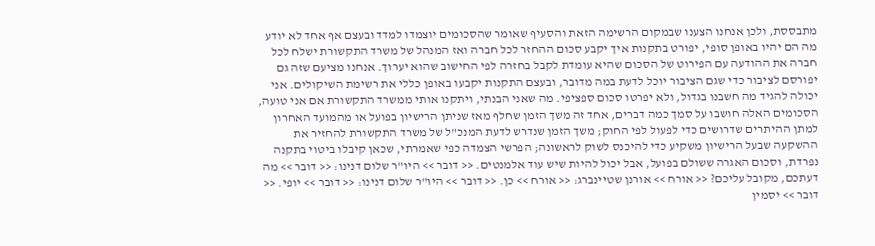מתבססת, ולכן אנחנו הצענו שבמקום הרשימה הזאת והסעיף שאומר שהסכומים יוצמדו למדד ובעצם אף אחד לא יודע מה הם יהיו באופן סופי, יפורט בתקנות איך יקבע סכום ההחזר לכל חברה ואז המנהל של משרד התקשורת ישלח לכל חברה את ההודעה עם הפירוט של הסכום שהיא עומדת לקבל בחזרה לפי החישוב שהוא יערוך. אנחנו מציעם שזה גם יפורסם לציבור כדי שגם הציבור יוכל לדעת במה מדובר, ובעצם התקנות יקבעו באופן כללי את רשימת השיקולים. אני יכולה להגיד מה חשבנו בגדול, ולא יפרטו סכום ספציפי. מה שאני הבנתי, ויתקנו אותי ממשרד התקשורת אם אני טועה, הסכומים האלה חושבו על סמך כמה דברים, אחד זה משך הזמן שחלף מאז שניתן הרישיון בפועל או מהמועד האחרון למתן ההיתרים שדרושים כדי לפעול לפי החוק; משך הזמן שנדרש לדעת המנכ"ל של משרד התקשורת להחזיר את ההשקעה שבעל הרישיון משקיע כדי להיכנס לשוק לראשונה; הפרשי הצמדה כפי שאמרתי, שכאן קיבלו ביטוי בתקנה נפרדת, וסכום האגרה ששולם בפועל, אבל יכול להיות שיש עוד אלמנטים. << דובר >> היו"ר שלום דנינו: << דובר >> מה דעתכם, מקובל עליכם? << אורח >> אורנן שטיינברג: << אורח >> כן. << דובר >> היו"ר שלום דנינו: << דובר >> יופי. << דובר >> יסמין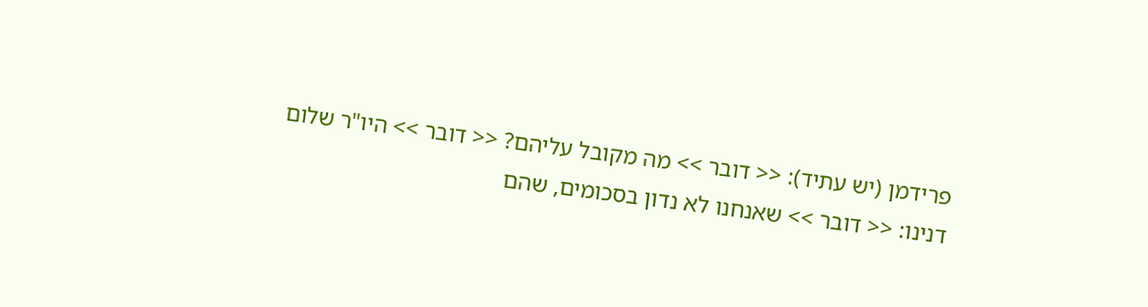פרידמן (יש עתיד): << דובר >> מה מקובל עליהם? << דובר >> היו"ר שלום דנינו: << דובר >> שאנחנו לא נדון בסכומים, שהם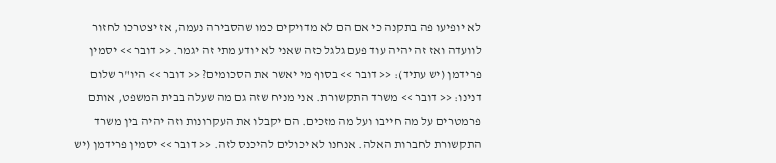לא יופיעו פה בתקנה כי אם הם לא מדויקים כמו שהסבירה נעמה, אז יצטרכו לחזור לוועדה ואז זה יהיה עוד פעם גלגל כזה שאני לא יודע מתי זה יגמר. << דובר >> יסמין פרידמן (יש עתיד): << דובר >> בסוף מי יאשר את הסכומים? << דובר >> היו"ר שלום דנינו: << דובר >> משרד התקשורת. אני מניח שזה גם מה שעלה בבית המשפט, אותם פרמטרים על מה חייבו ועל מה מזכים. הם יקבלו את העקרונות וזה יהיה בין משרד התקשורת לחברות האלה. אנחנו לא יכולים להיכנס לזה. << דובר >> יסמין פרידמן (יש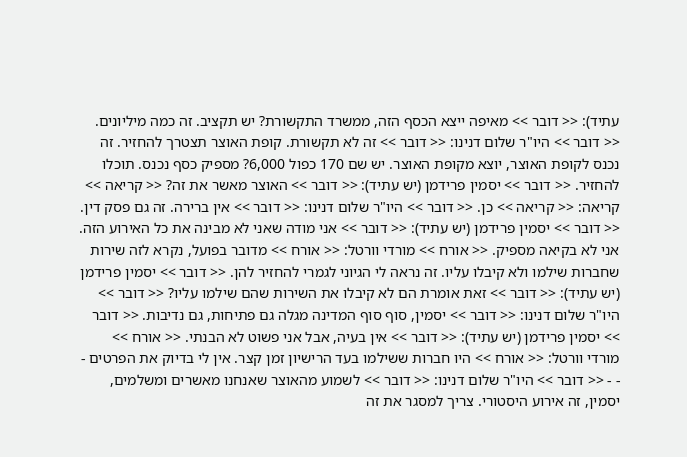עתיד): << דובר >> מאיפה ייצא הכסף הזה, ממשרד התקשורת? יש תקציב. זה כמה מיליונים. << דובר >> היו"ר שלום דנינו: << דובר >> זה לא תקשורת. קופת האוצר תצטרך להחזיר. זה נכנס לקופת האוצר, יוצא מקופת האוצר. יש שם 170 כפול 6,000? מספיק כסף נכנס. תוכלו להחזיר. << דובר >> יסמין פרידמן (יש עתיד): << דובר >> האוצר מאשר את זה? << קריאה >> קריאה: << קריאה >> כן. << דובר >> היו"ר שלום דנינו: << דובר >> אין ברירה. זה גם פסק דין. << דובר >> יסמין פרידמן (יש עתיד): << דובר >> אני מודה שאני לא מבינה את כל האירוע הזה. אני לא בקיאה מספיק. << אורח >> מורדי וורטל: << אורח >> מדובר בפועל, נקרא לזה שירות שחברות שילמו ולא קיבלו עליו. זה נראה לי הגיוני לגמרי להחזיר להן. << דובר >> יסמין פרידמן (יש עתיד): << דובר >> זאת אומרת הם לא קיבלו את השירות שהם שילמו עליו? << דובר >> היו"ר שלום דנינו: << דובר >> יסמין, סוף סוף המדינה מגלה גם פתיחות, גם נדיבות. << דובר >> יסמין פרידמן (יש עתיד): << דובר >> אין בעיה, אבל אני פשוט לא הבנתי. << אורח >> מורדי וורטל: << אורח >> היו חברות ששילמו בעד הרישיון זמן קצר. אין לי בדיוק את הפרטים - - - << דובר >> היו"ר שלום דנינו: << דובר >> לשמוע מהאוצר שאנחנו מאשרים ומשלמים, יסמין, זה אירוע היסטורי. צריך למסגר את זה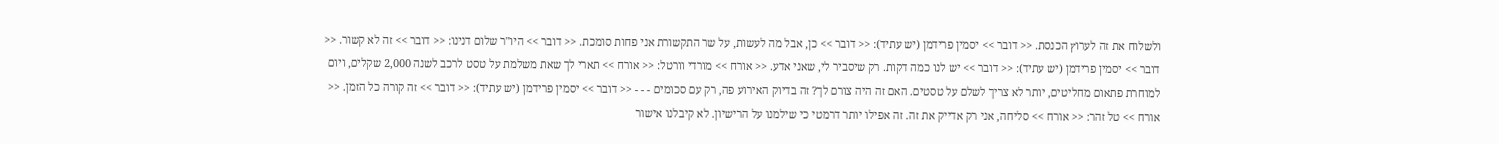ולשלוח את זה לערוץ הכנסת. << דובר >> יסמין פרידמן (יש עתיד): << דובר >> כן, אבל מה לעשות, על שר התקשורת אני פחות סומכת. << דובר >> היו"ר שלום דנינו: << דובר >> זה לא קשור. << דובר >> יסמין פרידמן (יש עתיד): << דובר >> יש לנו כמה דקות. רק שיסביר לי, שאני אדע. << אורח >> מורדי וורטל: << אורח >> תארי לך שאת משלמת על טסט לרכב לשנה 2,000 שקלים, ויום למוחרת פתאום מחליטים, יותר לא צריך לשלם על טסטים. האם זה היה צורם לך? זה בדיוק האירוע פה, רק עם סכומים - - - << דובר >> יסמין פרידמן (יש עתיד): << דובר >> זה קורה כל הזמן. << אורח >> טל זהר: << אורח >> סליחה, אני רק אדייק את זה. זה אפילו יותר דרמטי כי שילמנו על הרישיון. לא קיבלנו אישור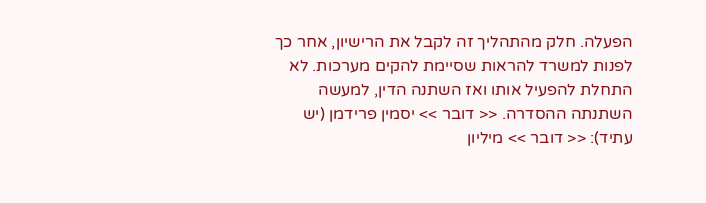הפעלה. חלק מהתהליך זה לקבל את הרישיון, אחר כך לפנות למשרד להראות שסיימת להקים מערכות. לא התחלת להפעיל אותו ואז השתנה הדין, למעשה השתנתה ההסדרה. << דובר >> יסמין פרידמן (יש עתיד): << דובר >> מיליון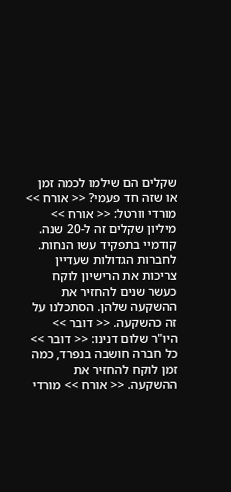שקלים הם שילמו לכמה זמן או שזה חד פעמי? << אורח >> מורדי וורטל: << אורח >> מיליון שקלים זה ל-20 שנה. קודמיי בתפקיד עשו הנחות. לחברות הגדולות שעדיין צריכות את הרישיון לוקח כעשר שנים להחזיר את ההשקעה שלהן. הסתכלנו על זה כהשקעה. << דובר >> היו"ר שלום דנינו: << דובר >> כל חברה חושבה בנפרד, כמה זמן לוקח להחזיר את ההשקעה. << אורח >> מורדי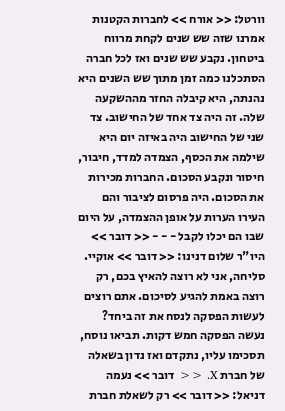וורטל: << אורח >> לחברות הקטנות אמרנו שזה שש שנים לקחת מרווח ביטחון. נקבע שש שנים ואז לכל חברה הסתכלנו כמה זמן מתוך שש השנים היא נהנתה, היא קיבלה החזר מההשקעה שלה. זה היה צד אחד של החישוב. צד שני של החישוב היה באיזה יום היא שילמה את הכסף, הצמדה למדד, חיבור, חיסור ונקבע הסכום. החברות מכירות את הסכום. היה פרסום לציבור והם העירו הערות על אופן ההצמדה, על היום שבו הם יכלו לקבל - - - << דובר >> היו"ר שלום דנינו: << דובר >> אוקיי. סליחה, אני לא רוצה להאיץ בכם, רק רוצה באמת להגיע לסיכום. אתם רוצים לעשות הפסקה לנסח את זה ביחד? נעשה הפסקה חמש דקות. תביאו נוסח, תסכימו עליו, נתקדם ואז נדון בשאלה של חברת X. << דובר >> נעמה דניאל: << דובר >> רק לשאלת חברת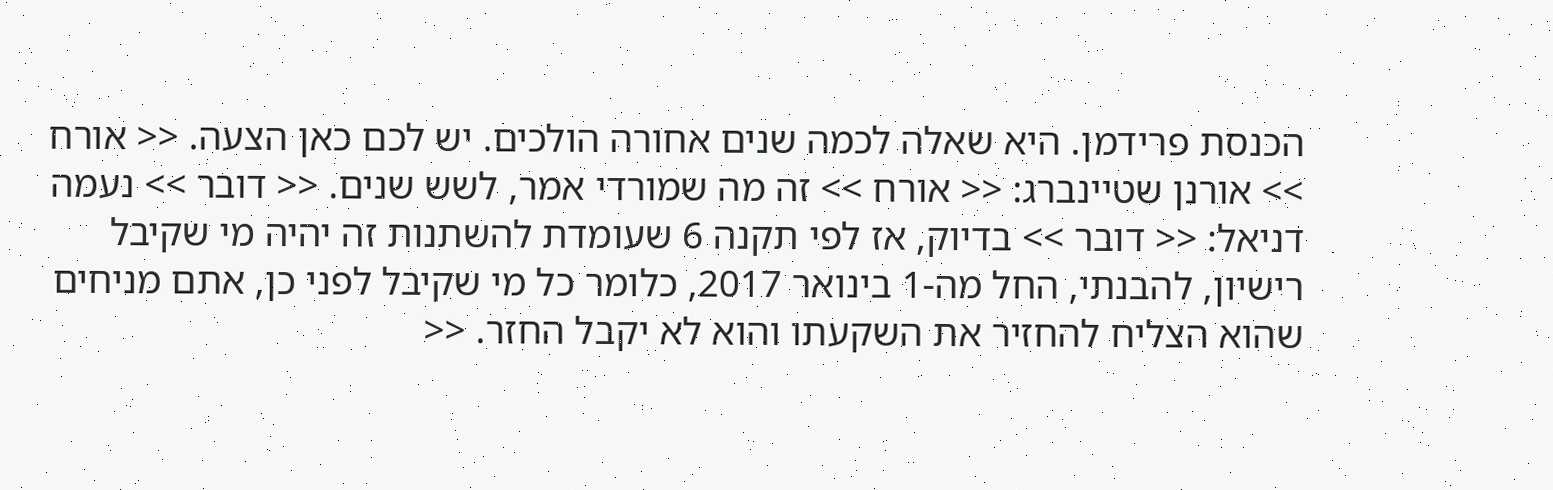הכנסת פרידמן. היא שאלה לכמה שנים אחורה הולכים. יש לכם כאן הצעה. << אורח >> אורנן שטיינברג: << אורח >> זה מה שמורדי אמר, לשש שנים. << דובר >> נעמה דניאל: << דובר >> בדיוק, אז לפי תקנה 6 שעומדת להשתנות זה יהיה מי שקיבל רישיון, להבנתי, החל מה-1 בינואר 2017, כלומר כל מי שקיבל לפני כן, אתם מניחים שהוא הצליח להחזיר את השקעתו והוא לא יקבל החזר. <<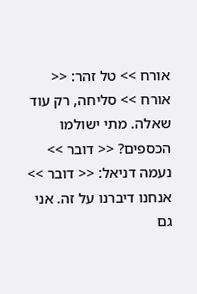אורח >> טל זהר: << אורח >> סליחה, רק עוד שאלה. מתי ישולמו הכספים? << דובר >> נעמה דניאל: << דובר >> אנחנו דיברנו על זה. אני גם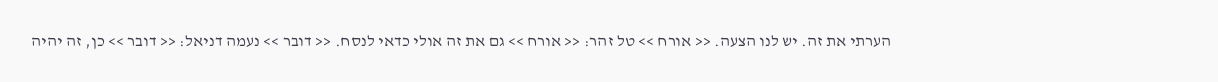הערתי את זה. יש לנו הצעה. << אורח >> טל זהר: << אורח >> גם את זה אולי כדאי לנסח. << דובר >> נעמה דניאל: << דובר >> כן, זה יהיה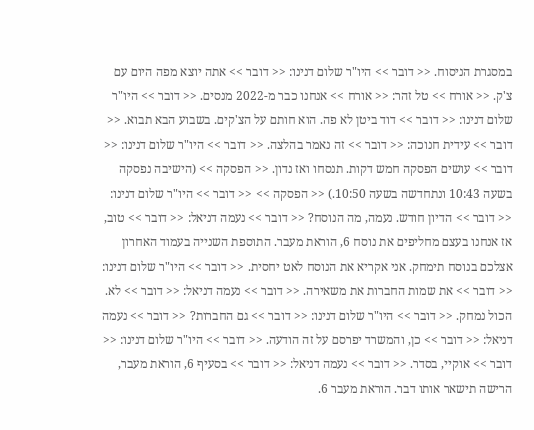במסגרת הניסוח. << דובר >> היו"ר שלום דנינו: << דובר >> אתה יוצא מפה היום עם צ'ק. << אורח >> טל זהר: << אורח >> אנחנו כבר מ-2022 מנסים. << דובר >> היו"ר שלום דנינו: << דובר >> דוד ביטן לא פה. הוא חותם על הצ'קים. בשבוע הבא תבוא. << דובר >> עידית חנוכה: << דובר >> זה נאמר בהלצה. << דובר >> היו"ר שלום דנינו: << דובר >> עושים הפסקה חמש דקות. תנסחו ואז נדון. << הפסקה >> (הישיבה נפסקה בשעה 10:43 ונתחדשה בשעה 10:50.) << הפסקה >> << דובר >> היו"ר שלום דנינו: << דובר >> הדיון חודש. נעמה, מה הנוסח? << דובר >> נעמה דניאל: << דובר >> טוב, אז אנחנו בעצם מחליפים את נוסח 6, הוראת מעבר. התוספת השנייה בעמוד האחרון אצלכם בנוסח תימחק. אני אקריא את הנוסח לאט יחסית. << דובר >> היו"ר שלום דנינו: << דובר >> את שמות החברות את משאירה. << דובר >> נעמה דניאל: << דובר >> לא. הכול נמחק. << דובר >> היו"ר שלום דנינו: << דובר >> גם החברות? << דובר >> נעמה דניאל: << דובר >> כן, והמשרד יפרסם על זה הודעה. << דובר >> היו"ר שלום דנינו: << דובר >> אוקיי, בסדר. << דובר >> נעמה דניאל: << דובר >> בסעיף 6, הוראת מעבר, הרישה תישאר אותו דבר. הוראת מעבר 6.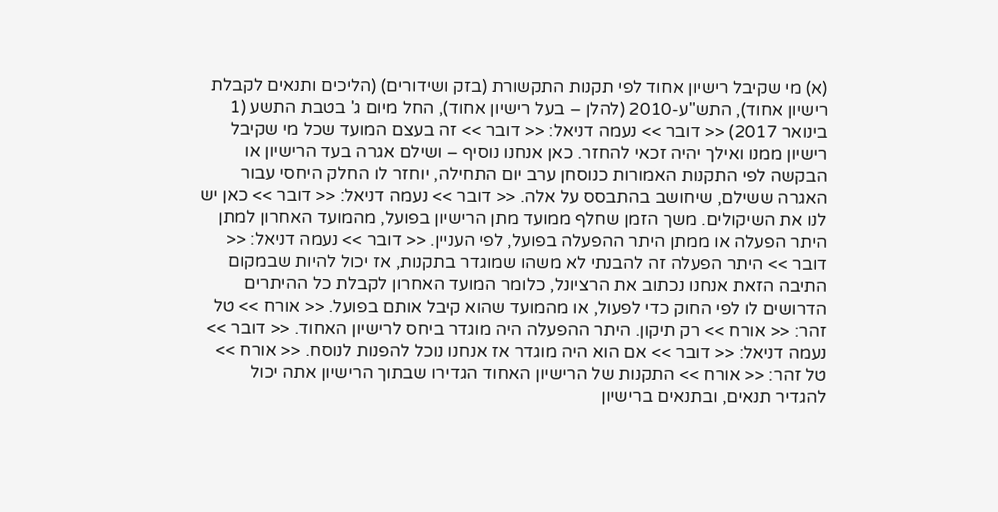(א) מי שקיבל רישיון אחוד לפי תקנות התקשורת (בזק ושידורים) (הליכים ותנאים לקבלת רישיון אחוד), התש"ע-2010 (להלן – בעל רישיון אחוד), החל מיום ג' בטבת התשע (1 בינואר 2017) << דובר >> נעמה דניאל: << דובר >> זה בעצם המועד שכל מי שקיבל רישיון ממנו ואילך יהיה זכאי להחזר. כאן אנחנו נוסיף – ושילם אגרה בעד הרישיון או הבקשה לפי התקנות האמורות כנוסחן ערב יום התחילה, יוחזר לו החלק היחסי עבור האגרה ששילם, שיחושב בהתבסס על אלה. << דובר >> נעמה דניאל: << דובר >> כאן יש לנו את השיקולים. משך הזמן שחלף ממועד מתן הרישיון בפועל, מהמועד האחרון למתן היתר הפעלה או ממתן היתר ההפעלה בפועל, לפי העניין. << דובר >> נעמה דניאל: << דובר >> היתר הפעלה זה להבנתי לא משהו שמוגדר בתקנות, אז יכול להיות שבמקום התיבה הזאת אנחנו נכתוב את הרציונל, כלומר המועד האחרון לקבלת כל ההיתרים הדרושים לו לפי החוק כדי לפעול, או מהמועד שהוא קיבל אותם בפועל. << אורח >> טל זהר: << אורח >> רק תיקון. היתר ההפעלה היה מוגדר ביחס לרישיון האחוד. << דובר >> נעמה דניאל: << דובר >> אם הוא היה מוגדר אז אנחנו נוכל להפנות לנוסח. << אורח >> טל זהר: << אורח >> התקנות של הרישיון האחוד הגדירו שבתוך הרישיון אתה יכול להגדיר תנאים, ובתנאים ברישיון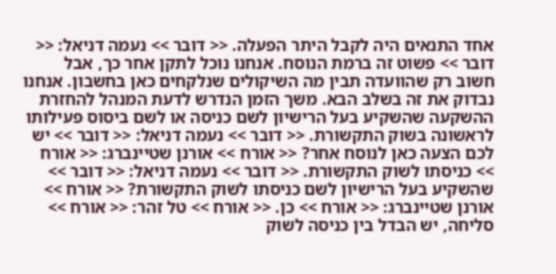אחד התנאים היה לקבל היתר הפעלה. << דובר >> נעמה דניאל: << דובר >> פשוט זה ברמת הנוסח. אנחנו נוכל לתקן אחר כך, אבל חשוב רק שהוועדה תבין מה השיקולים שנלקחים כאן בחשבון. אנחנו נבדוק את זה בשלב הבא. משך הזמן הנדרש לדעת המנהל להחזרת ההשקעה שהשקיע בעל הרישיון לשם כניסה או לשם ביסוס פעילותו לראשונה בשוק התקשורת. << דובר >> נעמה דניאל: << דובר >> יש לכם הצעה כאן לנוסח אחר? << אורח >> אורנן שטיינברג: << אורח >> כניסתו לשוק התקשורת. << דובר >> נעמה דניאל: << דובר >> שהשקיע בעל הרישיון לשם כניסתו לשוק התקשורת? << אורח >> אורנן שטיינברג: << אורח >> כן. << אורח >> טל זהר: << אורח >> סליחה, יש הבדל בין כניסה לשוק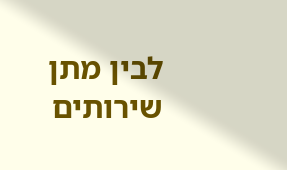לבין מתן שירותים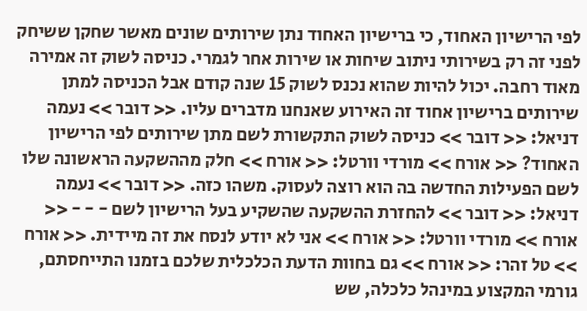לפי הרישיון האחוד, כי ברישיון האחוד נתן שירותים שונים מאשר שחקן ששיחק לפני זה רק בשירותי ניתוב שיחות או שירות אחר לגמרי. כניסה לשוק זה אמירה מאוד רחבה. יכול להיות שהוא נכנס לשוק 15 שנה קודם אבל הכניסה למתן שירותים ברישיון אחוד זה האירוע שאנחנו מדברים עליו. << דובר >> נעמה דניאל: << דובר >> כניסה לשוק התקשורת לשם מתן שירותים לפי הרישיון האחוד? << אורח >> מורדי וורטל: << אורח >> חלק מההשקעה הראשונה שלו לשם הפעילות החדשה בה הוא רוצה לעסוק. משהו כזה. << דובר >> נעמה דניאל: << דובר >> להחזרת ההשקעה שהשקיע בעל הרישיון לשם - - - << אורח >> מורדי וורטל: << אורח >> אני לא יודע לנסח את זה מיידית. << אורח >> טל זהר: << אורח >> גם בחוות הדעת הכלכלית שלכם בזמנו התייחסתם, גורמי המקצוע במינהל כלכלה, שש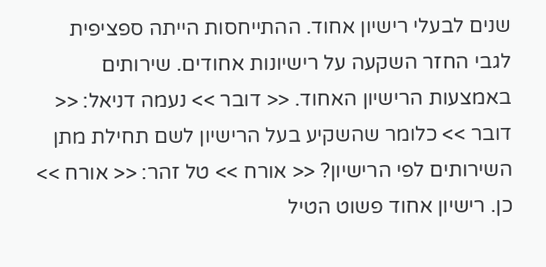שנים לבעלי רישיון אחוד. ההתייחסות הייתה ספציפית לגבי החזר השקעה על רישיונות אחודים. שירותים באמצעות הרישיון האחוד. << דובר >> נעמה דניאל: << דובר >> כלומר שהשקיע בעל הרישיון לשם תחילת מתן השירותים לפי הרישיון? << אורח >> טל זהר: << אורח >> כן. רישיון אחוד פשוט הטיל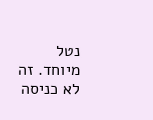נטל מיוחד. זה לא כניסה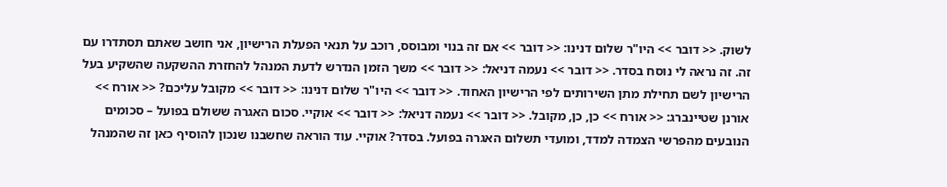לשוק. << דובר >> היו"ר שלום דנינו: << דובר >> אם זה בנוי ומבוסס, רוכב על תנאי הפעלת הרישיון, אני חושב שאתם תסתדרו עם זה. זה נראה לי נוסח בסדר. << דובר >> נעמה דניאל: << דובר >> משך הזמן הנדרש לדעת המנהל להחזרת ההשקעה שהשקיע בעל הרישיון לשם תחילת מתן השירותים לפי הרישיון האחוד. << דובר >> היו"ר שלום דנינו: << דובר >> מקובל עליכם? << אורח >> אורנן שטיינברג: << אורח >> כן, כן, מקובל. << דובר >> נעמה דניאל: << דובר >> אוקיי. סכום האגרה ששולם בפועל – סכומים הנובעים מהפרשי הצמדה למדד, ומועדי תשלום האגרה בפועל. בסדר? אוקיי. עוד הוראה שחשבנו שנכון להוסיף כאן זה שהמנהל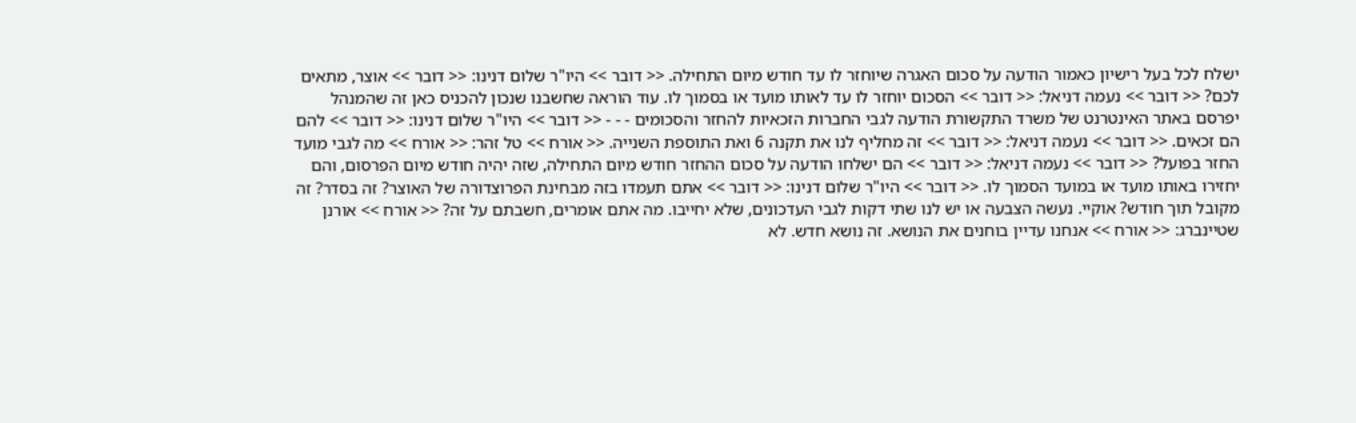ישלח לכל בעל רישיון כאמור הודעה על סכום האגרה שיוחזר לו עד חודש מיום התחילה. << דובר >> היו"ר שלום דנינו: << דובר >> אוצר, מתאים לכם? << דובר >> נעמה דניאל: << דובר >> הסכום יוחזר לו עד לאותו מועד או בסמוך לו. עוד הוראה שחשבנו שנכון להכניס כאן זה שהמנהל יפרסם באתר האינטרנט של משרד התקשורת הודעה לגבי החברות הזכאיות להחזר והסכומים - - - << דובר >> היו"ר שלום דנינו: << דובר >> להם הם זכאים. << דובר >> נעמה דניאל: << דובר >> זה מחליף לנו את תקנה 6 ואת התוספת השנייה. << אורח >> טל זהר: << אורח >> מה לגבי מועד החזר בפועל? << דובר >> נעמה דניאל: << דובר >> הם ישלחו הודעה על סכום ההחזר חודש מיום התחילה, שזה יהיה חודש מיום הפרסום, והם יחזירו באותו מועד או במועד הסמוך לו. << דובר >> היו"ר שלום דנינו: << דובר >> אתם תעמדו בזה מבחינת הפרוצדורה של האוצר? זה בסדר? זה מקובל תוך חודש? אוקיי. נעשה הצבעה או יש לנו שתי דקות לגבי העדכונים, שלא יחייבו. מה אתם אומרים, חשבתם על זה? << אורח >> אורנן שטיינברג: << אורח >> אנחנו עדיין בוחנים את הנושא. זה נושא חדש. לא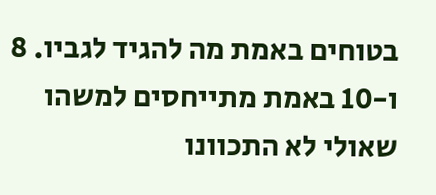בטוחים באמת מה להגיד לגביו. 8 ו-10 באמת מתייחסים למשהו שאולי לא התכוונו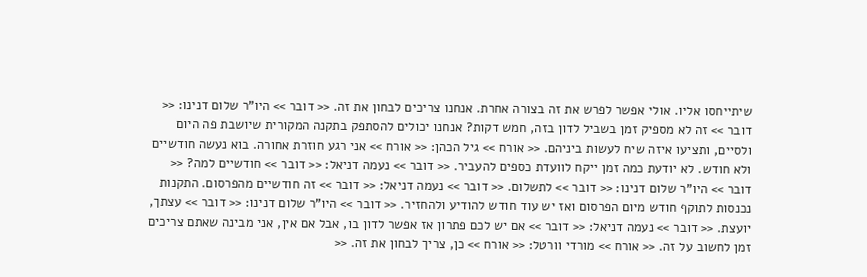שיתייחסו אליו. אולי אפשר לפרש את זה בצורה אחרת. אנחנו צריכים לבחון את זה. << דובר >> היו"ר שלום דנינו: << דובר >> זה לא מספיק זמן בשביל לדון בזה, חמש דקות? אנחנו יכולים להסתפק בתקנה המקורית שיושבת פה היום ולסיים, ותציעו איזה שיח לעשות ביניהם. << אורח >> גיל הכהן: << אורח >> אני רגע חוזרת אחורה. בוא נעשה חודשיים ולא חודש. לא יודעת כמה זמן ייקח לוועדת כספים להעביר. << דובר >> נעמה דניאל: << דובר >> חודשיים למה? << דובר >> היו"ר שלום דנינו: << דובר >> לתשלום. << דובר >> נעמה דניאל: << דובר >> זה חודשיים מהפרסום. התקנות נכנסות לתוקף חודש מיום הפרסום ואז יש עוד חודש להודיע ולהחזיר. << דובר >> היו"ר שלום דנינו: << דובר >> עצתך, יועצת. << דובר >> נעמה דניאל: << דובר >> אם יש לכם פתרון אז אפשר לדון בו, אבל אם אין, אני מבינה שאתם צריכים זמן לחשוב על זה. << אורח >> מורדי וורטל: << אורח >> כן, צריך לבחון את זה. <<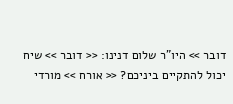דובר >> היו"ר שלום דנינו: << דובר >> שיח יכול להתקיים ביניכם? << אורח >> מורדי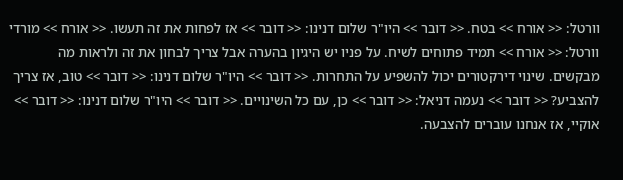וורטל: << אורח >> בטח. << דובר >> היו"ר שלום דנינו: << דובר >> אז לפחות את זה תעשו. << אורח >> מורדי וורטל: << אורח >> תמיד פתוחים לשיח. על פניו יש היגיון בהערה אבל צריך לבחון את זה ולראות מה מבקשים. שינוי דירקטורים יכול להשפיע על התחרות. << דובר >> היו"ר שלום דנינו: << דובר >> טוב, אז צריך להצביע? << דובר >> נעמה דניאל: << דובר >> כן, עם כל השינויים. << דובר >> היו"ר שלום דנינו: << דובר >> אוקיי, אז אנחנו עוברים להצבעה.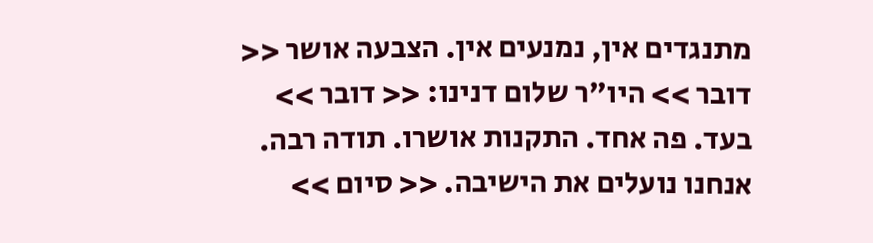מתנגדים אין, נמנעים אין. הצבעה אושר << דובר >> היו"ר שלום דנינו: << דובר >> בעד. פה אחד. התקנות אושרו. תודה רבה. אנחנו נועלים את הישיבה. << סיום >>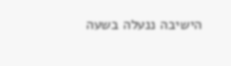הישיבה ננעלה בשעה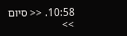10:58. << סיום >>